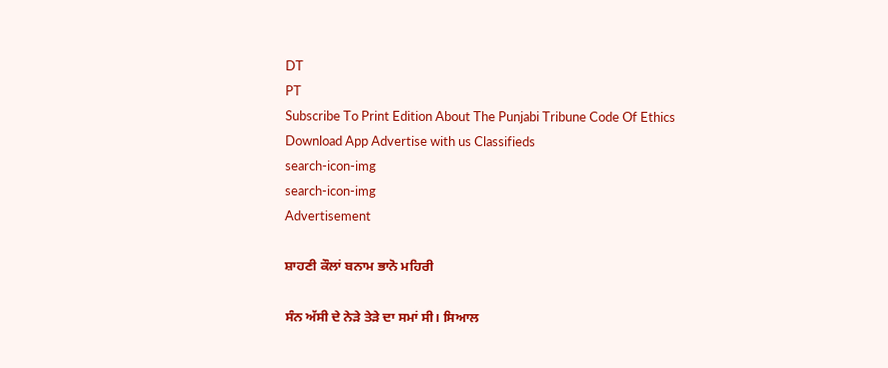DT
PT
Subscribe To Print Edition About The Punjabi Tribune Code Of Ethics Download App Advertise with us Classifieds
search-icon-img
search-icon-img
Advertisement

ਸ਼ਾਹਣੀ ਕੌਲਾਂ ਬਨਾਮ ਭਾਨੋ ਮਹਿਰੀ

ਸੰਨ ਅੱਸੀ ਦੇ ਨੇੜੇ ਤੇੜੇ ਦਾ ਸਮਾਂ ਸੀ। ਸਿਆਲ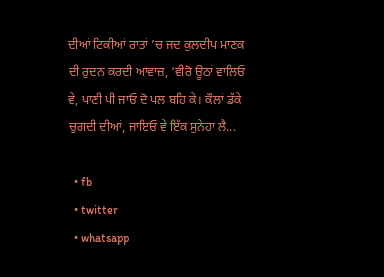ਦੀਆਂ ਟਿਕੀਆਂ ਰਾਤਾਂ ’ਚ ਜਦ ਕੁਲਦੀਪ ਮਾਣਕ ਦੀ ਰੁਦਨ ਕਰਦੀ ਆਵਾਜ਼, ‘ਵੀਰੋ ਊਠਾਂ ਵਾਲਿਓ ਵੇ, ਪਾਣੀ ਪੀ ਜਾਓ ਦੋ ਪਲ ਬਹਿ ਕੇ। ਕੌਲਾਂ ਡੱਕੇ ਚੁਗਦੀ ਦੀਆਂ, ਜਾਇਓ ਵੇ ਇੱਕ ਸੁਨੇਹਾ ਲੈ...

  • fb
  • twitter
  • whatsapp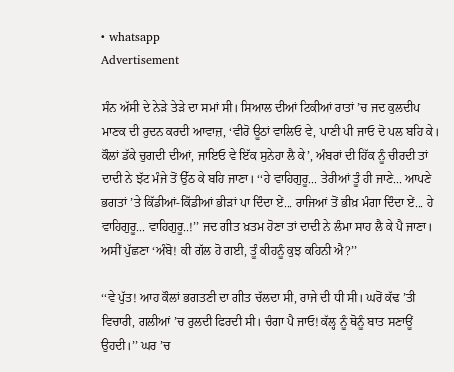• whatsapp
Advertisement

ਸੰਨ ਅੱਸੀ ਦੇ ਨੇੜੇ ਤੇੜੇ ਦਾ ਸਮਾਂ ਸੀ। ਸਿਆਲ ਦੀਆਂ ਟਿਕੀਆਂ ਰਾਤਾਂ ’ਚ ਜਦ ਕੁਲਦੀਪ ਮਾਣਕ ਦੀ ਰੁਦਨ ਕਰਦੀ ਆਵਾਜ਼, ‘ਵੀਰੋ ਊਠਾਂ ਵਾਲਿਓ ਵੇ, ਪਾਣੀ ਪੀ ਜਾਓ ਦੋ ਪਲ ਬਹਿ ਕੇ। ਕੌਲਾਂ ਡੱਕੇ ਚੁਗਦੀ ਦੀਆਂ, ਜਾਇਓ ਵੇ ਇੱਕ ਸੁਨੇਹਾ ਲੈ ਕੇ’, ਅੰਬਰਾਂ ਦੀ ਹਿੱਕ ਨੂੰ ਚੀਰਦੀ ਤਾਂ ਦਾਦੀ ਨੇ ਝੱਟ ਮੰਜੇ ਤੋਂ ਉੱਠ ਕੇ ਬਹਿ ਜਾਣਾ। ‘‘ਹੇ ਵਾਹਿਗੁਰੂ... ਤੇਰੀਆਂ ਤੂੰ ਹੀ ਜਾਣੇ... ਆਪਣੇ ਭਗਤਾਂ ’ਤੇ ਕਿੱਡੀਆਂ-ਕਿੱਡੀਆਂ ਭੀੜਾਂ ਪਾ ਦਿੰਦਾ ਏਂ... ਰਾਜਿਆਂ ਤੋਂ ਭੀਖ਼ ਮੰਗਾ ਦਿੰਦਾ ਏਂ... ਹੇ ਵਾਹਿਗੁਰੂ... ਵਾਹਿਗੁਰੂ..!’’ ਜਦ ਗੀਤ ਖ਼ਤਮ ਹੋਣਾ ਤਾਂ ਦਾਦੀ ਨੇ ਲੰਮਾ ਸਾਹ ਲੈ ਕੇ ਪੈ ਜਾਣਾ। ਅਸੀਂ ਪੁੱਛਣਾ ‘ਅੰਬੋ! ਕੀ ਗੱਲ ਹੋ ਗਈ, ਤੂੰ ਕੀਹਨੂੰ ਕੁਝ ਕਹਿਨੀ ਐ?’’

‘‘ਵੇ ਪੁੱਤ! ਆਹ ਕੌਲਾਂ ਭਗਤਣੀ ਦਾ ਗੀਤ ਚੱਲਦਾ ਸੀ, ਰਾਜੇ ਦੀ ਧੀ ਸੀ। ਘਰੋਂ ਕੱਢ ’ਤੀ ਵਿਚਾਰੀ, ਗਲੀਆਂ ’ਚ ਰੁਲਦੀ ਫਿਰਦੀ ਸੀ। ਚੰਗਾ ਪੈ ਜਾਓ! ਕੱਲ੍ਹ ਨੂੰ ਥੋਨੂੰ ਬਾਤ ਸਣਾਊਂ ਉਹਦੀ।’’ ਘਰ ’ਚ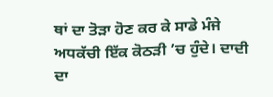ਥਾਂ ਦਾ ਤੋੜਾ ਹੋਣ ਕਰ ਕੇ ਸਾਡੇ ਮੰਜੇ ਅਧਕੱਚੀ ਇੱਕ ਕੋਠੜੀ ’ਚ ਹੁੰਦੇ। ਦਾਦੀ ਦਾ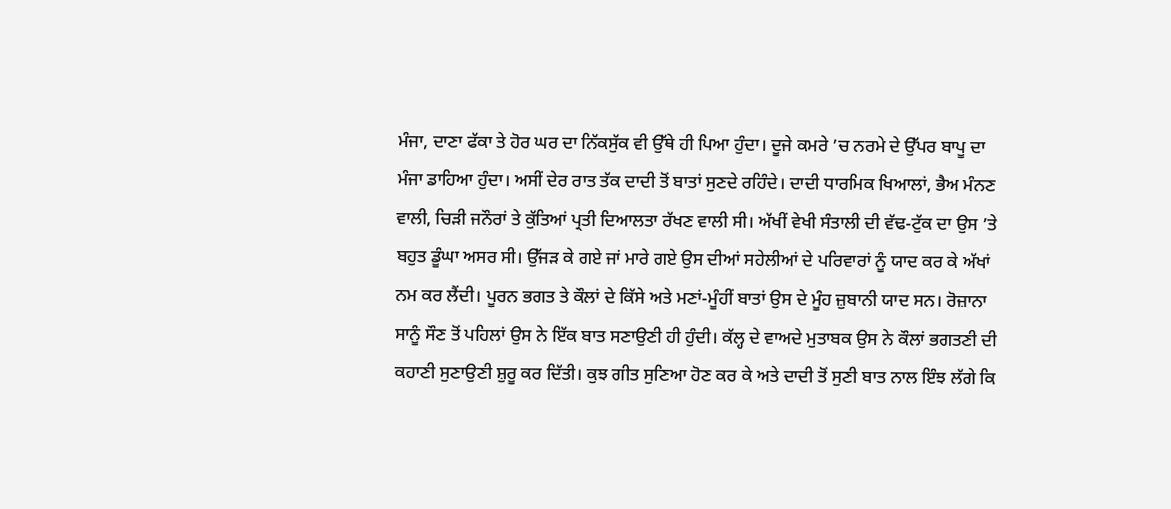ਮੰਜਾ, ਦਾਣਾ ਫੱਕਾ ਤੇ ਹੋਰ ਘਰ ਦਾ ਨਿੱਕਸੁੱਕ ਵੀ ਉੱਥੇ ਹੀ ਪਿਆ ਹੁੰਦਾ। ਦੂਜੇ ਕਮਰੇ ’ਚ ਨਰਮੇ ਦੇ ਉੱਪਰ ਬਾਪੂ ਦਾ ਮੰਜਾ ਡਾਹਿਆ ਹੁੰਦਾ। ਅਸੀਂ ਦੇਰ ਰਾਤ ਤੱਕ ਦਾਦੀ ਤੋਂ ਬਾਤਾਂ ਸੁਣਦੇ ਰਹਿੰਦੇ। ਦਾਦੀ ਧਾਰਮਿਕ ਖਿਆਲਾਂ, ਭੈਅ ਮੰਨਣ ਵਾਲੀ, ਚਿੜੀ ਜਨੌਰਾਂ ਤੇ ਕੁੱਤਿਆਂ ਪ੍ਰਤੀ ਦਿਆਲਤਾ ਰੱਖਣ ਵਾਲੀ ਸੀ। ਅੱਖੀਂ ਵੇਖੀ ਸੰਤਾਲੀ ਦੀ ਵੱਢ-ਟੁੱਕ ਦਾ ਉਸ ’ਤੇ ਬਹੁਤ ਡੂੰਘਾ ਅਸਰ ਸੀ। ਉੱਜੜ ਕੇ ਗਏ ਜਾਂ ਮਾਰੇ ਗਏ ਉਸ ਦੀਆਂ ਸਹੇਲੀਆਂ ਦੇ ਪਰਿਵਾਰਾਂ ਨੂੰ ਯਾਦ ਕਰ ਕੇ ਅੱਖਾਂ ਨਮ ਕਰ ਲੈਂਦੀ। ਪੂਰਨ ਭਗਤ ਤੇ ਕੌਲਾਂ ਦੇ ਕਿੱਸੇ ਅਤੇ ਮਣਾਂ-ਮੂੰਹੀਂ ਬਾਤਾਂ ਉਸ ਦੇ ਮੂੰਹ ਜ਼ੁਬਾਨੀ ਯਾਦ ਸਨ। ਰੋਜ਼ਾਨਾ ਸਾਨੂੰ ਸੌਣ ਤੋਂ ਪਹਿਲਾਂ ਉਸ ਨੇ ਇੱਕ ਬਾਤ ਸਣਾਉਣੀ ਹੀ ਹੁੰਦੀ। ਕੱਲ੍ਹ ਦੇ ਵਾਅਦੇ ਮੁਤਾਬਕ ਉਸ ਨੇ ਕੌਲਾਂ ਭਗਤਣੀ ਦੀ ਕਹਾਣੀ ਸੁਣਾਉਣੀ ਸ਼ੁਰੂ ਕਰ ਦਿੱਤੀ। ਕੁਝ ਗੀਤ ਸੁਣਿਆ ਹੋਣ ਕਰ ਕੇ ਅਤੇ ਦਾਦੀ ਤੋਂ ਸੁਣੀ ਬਾਤ ਨਾਲ ਇੰਝ ਲੱਗੇ ਕਿ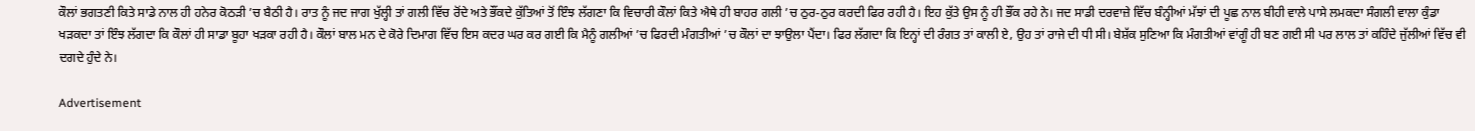ਕੌਲਾਂ ਭਗਤਣੀ ਕਿਤੇ ਸਾਡੇ ਨਾਲ ਹੀ ਹਨੇਰ ਕੋਠੜੀ ’ਚ ਬੈਠੀ ਹੈ। ਰਾਤ ਨੂੰ ਜਦ ਜਾਗ ਖੁੱਲ੍ਹੀ ਤਾਂ ਗਲੀ ਵਿੱਚ ਰੋਂਦੇ ਅਤੇ ਭੌਂਕਦੇ ਕੁੱਤਿਆਂ ਤੋਂ ਇੰਝ ਲੱਗਣਾ ਕਿ ਵਿਚਾਰੀ ਕੌਲਾਂ ਕਿਤੇ ਐਥੇ ਹੀ ਬਾਹਰ ਗਲੀ ’ਚ ਠੁਰ-ਠੁਰ ਕਰਦੀ ਫਿਰ ਰਹੀ ਹੈ। ਇਹ ਕੁੱਤੇ ਉਸ ਨੂੰ ਹੀ ਭੌਂਕ ਰਹੇ ਨੇ। ਜਦ ਸਾਡੀ ਦਰਵਾਜ਼ੇ ਵਿੱਚ ਬੰਨ੍ਹੀਆਂ ਮੱਝਾਂ ਦੀ ਪੂਛ ਨਾਲ ਬੀਹੀ ਵਾਲੇ ਪਾਸੇ ਲਮਕਦਾ ਸੰਗਲੀ ਵਾਲਾ ਕੁੰਡਾ ਖੜਕਦਾ ਤਾਂ ਇੰਝ ਲੱਗਦਾ ਕਿ ਕੌਲਾਂ ਹੀ ਸਾਡਾ ਬੂਹਾ ਖੜਕਾ ਰਹੀ ਹੈ। ਕੌਲਾਂ ਬਾਲ ਮਨ ਦੇ ਕੋਰੇ ਦਿਮਾਗ ਵਿੱਚ ਇਸ ਕਦਰ ਘਰ ਕਰ ਗਈ ਕਿ ਮੈਨੂੰ ਗਲੀਆਂ ’ਚ ਫਿਰਦੀ ਮੰਗਤੀਆਂ ’ਚ ਕੌਲਾਂ ਦਾ ਝਾਉਲਾ ਪੈਂਦਾ। ਫਿਰ ਲੱਗਦਾ ਕਿ ਇਨ੍ਹਾਂ ਦੀ ਰੰਗਤ ਤਾਂ ਕਾਲੀ ਏ, ਉਹ ਤਾਂ ਰਾਜੇ ਦੀ ਧੀ ਸੀ। ਬੇਸ਼ੱਕ ਸੁਣਿਆ ਕਿ ਮੰਗਤੀਆਂ ਵਾਂਗੂੰ ਹੀ ਬਣ ਗਈ ਸੀ ਪਰ ਲਾਲ ਤਾਂ ਕਹਿੰਦੇ ਜੁੱਲੀਆਂ ਵਿੱਚ ਵੀ ਦਗਦੇ ਹੁੰਦੇ ਨੇ।

Advertisement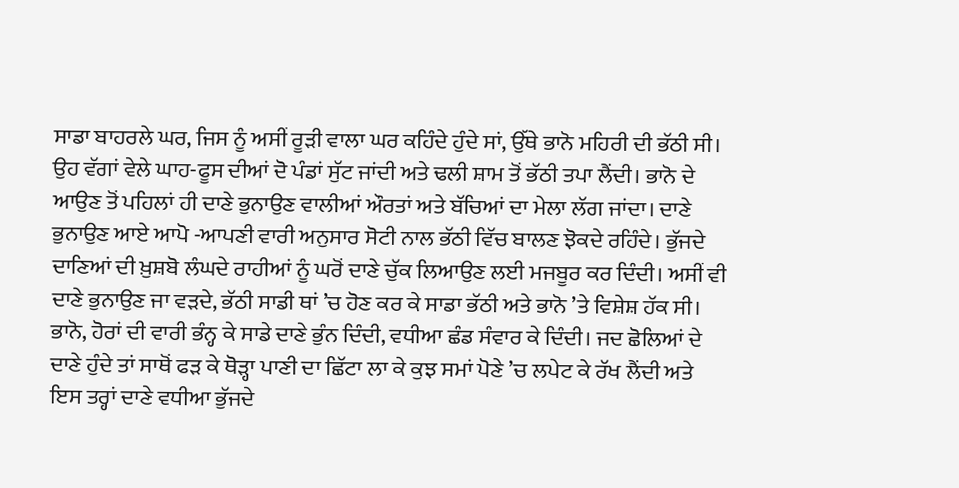ਸਾਡਾ ਬਾਹਰਲੇ ਘਰ, ਜਿਸ ਨੂੰ ਅਸੀਂ ਰੂੜੀ ਵਾਲਾ ਘਰ ਕਹਿੰਦੇ ਹੁੰਦੇ ਸਾਂ, ਉੱਥੇ ਭਾਨੋ ਮਹਿਰੀ ਦੀ ਭੱਠੀ ਸੀ। ਉਹ ਵੱਗਾਂ ਵੇਲੇ ਘਾਹ-ਫੂਸ ਦੀਆਂ ਦੋ ਪੰਡਾਂ ਸੁੱਟ ਜਾਂਦੀ ਅਤੇ ਢਲੀ ਸ਼ਾਮ ਤੋਂ ਭੱਠੀ ਤਪਾ ਲੈਂਦੀ। ਭਾਨੋ ਦੇ ਆਉਣ ਤੋਂ ਪਹਿਲਾਂ ਹੀ ਦਾਣੇ ਭੁਨਾਉਣ ਵਾਲੀਆਂ ਔਰਤਾਂ ਅਤੇ ਬੱਚਿਆਂ ਦਾ ਮੇਲਾ ਲੱਗ ਜਾਂਦਾ। ਦਾਣੇ ਭੁਨਾਉਣ ਆਏ ਆਪੋ -ਆਪਣੀ ਵਾਰੀ ਅਨੁਸਾਰ ਸੋਟੀ ਨਾਲ ਭੱਠੀ ਵਿੱਚ ਬਾਲਣ ਝੋਕਦੇ ਰਹਿੰਦੇ। ਭੁੱਜਦੇ ਦਾਣਿਆਂ ਦੀ ਖ਼ੁਸ਼ਬੋ ਲੰਘਦੇ ਰਾਹੀਆਂ ਨੂੰ ਘਰੋਂ ਦਾਣੇ ਚੁੱਕ ਲਿਆਉਣ ਲਈ ਮਜਬੂਰ ਕਰ ਦਿੰਦੀ। ਅਸੀਂ ਵੀ ਦਾਣੇ ਭੁਨਾਉਣ ਜਾ ਵੜਦੇ, ਭੱਠੀ ਸਾਡੀ ਥਾਂ ’ਚ ਹੋਣ ਕਰ ਕੇ ਸਾਡਾ ਭੱਠੀ ਅਤੇ ਭਾਨੋ ’ਤੇ ਵਿਸ਼ੇਸ਼ ਹੱਕ ਸੀ। ਭਾਨੋ, ਹੋਰਾਂ ਦੀ ਵਾਰੀ ਭੰਨ੍ਹ ਕੇ ਸਾਡੇ ਦਾਣੇ ਭੁੰਨ ਦਿੰਦੀ, ਵਧੀਆ ਛੰਡ ਸੰਵਾਰ ਕੇ ਦਿੰਦੀ। ਜਦ ਛੋਲਿਆਂ ਦੇ ਦਾਣੇ ਹੁੰਦੇ ਤਾਂ ਸਾਥੋਂ ਫੜ ਕੇ ਥੋੜ੍ਹਾ ਪਾਣੀ ਦਾ ਛਿੱਟਾ ਲਾ ਕੇ ਕੁਝ ਸਮਾਂ ਪੋਣੇ ’ਚ ਲਪੇਟ ਕੇ ਰੱਖ ਲੈਂਦੀ ਅਤੇ ਇਸ ਤਰ੍ਹਾਂ ਦਾਣੇ ਵਧੀਆ ਭੁੱਜਦੇ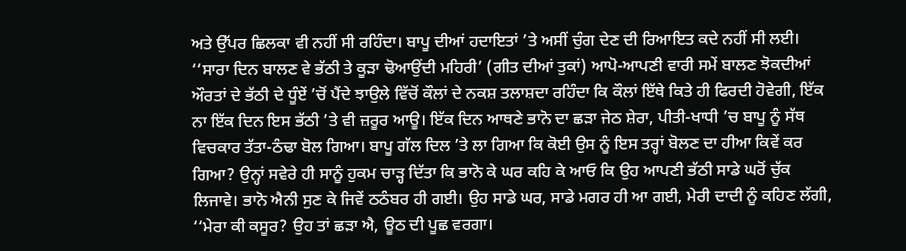ਅਤੇ ਉੱਪਰ ਛਿਲਕਾ ਵੀ ਨਹੀਂ ਸੀ ਰਹਿੰਦਾ। ਬਾਪੂ ਦੀਆਂ ਹਦਾਇਤਾਂ ’ਤੇ ਅਸੀਂ ਚੁੰਗ ਦੇਣ ਦੀ ਰਿਆਇਤ ਕਦੇ ਨਹੀਂ ਸੀ ਲਈ। ‘‘ਸਾਰਾ ਦਿਨ ਬਾਲਣ ਵੇ ਭੱਠੀ ਤੇ ਕੂੜਾ ਢੋਆਉਂਦੀ ਮਹਿਰੀ’ (ਗੀਤ ਦੀਆਂ ਤੁਕਾਂ) ਆਪੋ-ਆਪਣੀ ਵਾਰੀ ਸਮੇਂ ਬਾਲਣ ਝੋਕਦੀਆਂ ਔਰਤਾਂ ਦੇ ਭੱਠੀ ਦੇ ਧੂੰਏਂ ’ਚੋਂ ਪੈਂਦੇ ਝਾਉਲੇ ਵਿੱਚੋਂ ਕੌਲਾਂ ਦੇ ਨਕਸ਼ ਤਲਾਸ਼ਦਾ ਰਹਿੰਦਾ ਕਿ ਕੌਲਾਂ ਇੱਥੇ ਕਿਤੇ ਹੀ ਫਿਰਦੀ ਹੋਵੇਗੀ, ਇੱਕ ਨਾ ਇੱਕ ਦਿਨ ਇਸ ਭੱਠੀ ’ਤੇ ਵੀ ਜ਼ਰੂਰ ਆਊ। ਇੱਕ ਦਿਨ ਆਥਣੇ ਭਾਨੋ ਦਾ ਛੜਾ ਜੇਠ ਸ਼ੇਰਾ, ਪੀਤੀ-ਖਾਧੀ ’ਚ ਬਾਪੂ ਨੂੰ ਸੱਥ ਵਿਚਕਾਰ ਤੱਤਾ-ਠੰਢਾ ਬੋਲ ਗਿਆ। ਬਾਪੂ ਗੱਲ ਦਿਲ ’ਤੇ ਲਾ ਗਿਆ ਕਿ ਕੋਈ ਉਸ ਨੂੰ ਇਸ ਤਰ੍ਹਾਂ ਬੋਲਣ ਦਾ ਹੀਆ ਕਿਵੇਂ ਕਰ ਗਿਆ? ਉਨ੍ਹਾਂ ਸਵੇਰੇ ਹੀ ਸਾਨੂੰ ਹੁਕਮ ਚਾੜ੍ਹ ਦਿੱਤਾ ਕਿ ਭਾਨੋ ਕੇ ਘਰ ਕਹਿ ਕੇ ਆਓ ਕਿ ਉਹ ਆਪਣੀ ਭੱਠੀ ਸਾਡੇ ਘਰੋਂ ਚੁੱਕ ਲਿਜਾਵੇ। ਭਾਨੋ ਐਨੀ ਸੁਣ ਕੇ ਜਿਵੇਂ ਠਠੰਬਰ ਹੀ ਗਈ। ਉਹ ਸਾਡੇ ਘਰ, ਸਾਡੇ ਮਗਰ ਹੀ ਆ ਗਈ, ਮੇਰੀ ਦਾਦੀ ਨੂੰ ਕਹਿਣ ਲੱਗੀ, ‘‘ਮੇਰਾ ਕੀ ਕਸੂਰ? ਉਹ ਤਾਂ ਛੜਾ ਐ, ਊਠ ਦੀ ਪੂਛ ਵਰਗਾ।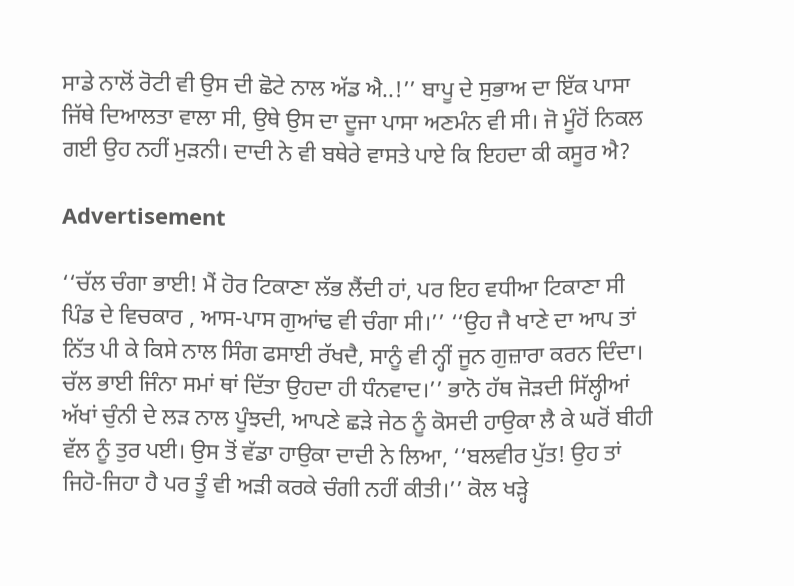ਸਾਡੇ ਨਾਲੋਂ ਰੋਟੀ ਵੀ ਉਸ ਦੀ ਛੋਟੇ ਨਾਲ ਅੱਡ ਐ..!’’ ਬਾਪੂ ਦੇ ਸੁਭਾਅ ਦਾ ਇੱਕ ਪਾਸਾ ਜਿੱਥੇ ਦਿਆਲਤਾ ਵਾਲਾ ਸੀ, ਉਥੇ ਉਸ ਦਾ ਦੂਜਾ ਪਾਸਾ ਅਣਮੰਨ ਵੀ ਸੀ। ਜੋ ਮੂੰਹੋਂ ਨਿਕਲ ਗਈ ਉਹ ਨਹੀਂ ਮੁੜਨੀ। ਦਾਦੀ ਨੇ ਵੀ ਬਥੇਰੇ ਵਾਸਤੇ ਪਾਏ ਕਿ ਇਹਦਾ ਕੀ ਕਸੂਰ ਐ?

Advertisement

‘‘ਚੱਲ ਚੰਗਾ ਭਾਈ! ਮੈਂ ਹੋਰ ਟਿਕਾਣਾ ਲੱਭ ਲੈਂਦੀ ਹਾਂ, ਪਰ ਇਹ ਵਧੀਆ ਟਿਕਾਣਾ ਸੀ ਪਿੰਡ ਦੇ ਵਿਚਕਾਰ , ਆਸ-ਪਾਸ ਗੁਆਂਢ ਵੀ ਚੰਗਾ ਸੀ।’’ ‘‘ਉਹ ਜੈ ਖਾਣੇ ਦਾ ਆਪ ਤਾਂ ਨਿੱਤ ਪੀ ਕੇ ਕਿਸੇ ਨਾਲ ਸਿੰਗ ਫਸਾਈ ਰੱਖਦੈ, ਸਾਨੂੰ ਵੀ ਨ੍ਹੀਂ ਜੂਨ ਗੁਜ਼ਾਰਾ ਕਰਨ ਦਿੰਦਾ। ਚੱਲ ਭਾਈ ਜਿੰਨਾ ਸਮਾਂ ਥਾਂ ਦਿੱਤਾ ਉਹਦਾ ਹੀ ਧੰਨਵਾਦ।’’ ਭਾਨੋ ਹੱਥ ਜੋੜਦੀ ਸਿੱਲ੍ਹੀਆਂ ਅੱਖਾਂ ਚੁੰਨੀ ਦੇ ਲੜ ਨਾਲ ਪੂੰਝਦੀ, ਆਪਣੇ ਛੜੇ ਜੇਠ ਨੂੰ ਕੋਸਦੀ ਹਾਉਕਾ ਲੈ ਕੇ ਘਰੋਂ ਬੀਹੀ ਵੱਲ ਨੂੰ ਤੁਰ ਪਈ। ਉਸ ਤੋਂ ਵੱਡਾ ਹਾਉਕਾ ਦਾਦੀ ਨੇ ਲਿਆ, ‘‘ਬਲਵੀਰ ਪੁੱਤ! ਉਹ ਤਾਂ ਜਿਹੋ-ਜਿਹਾ ਹੈ ਪਰ ਤੂੰ ਵੀ ਅੜੀ ਕਰਕੇ ਚੰਗੀ ਨਹੀਂ ਕੀਤੀ।’’ ਕੋਲ ਖੜ੍ਹੇ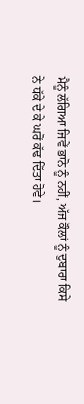ਮੈਨੂੰ ਲੱਗਿਆ ਜਿਵੇਂ ਭਾਨੋ ਨੂੰ ਨਹੀਂ, ਅੱਜ ਕੌਲਾਂ ਨੂੰ ਦੁਬਾਰਾ ਕਿਸੇ ਨੇ ਧੱਕੇ ਦੇ ਕੇ ਘਰੋਂ ਕੱਢ ਦਿੱਤਾ ਹੋਵੇ।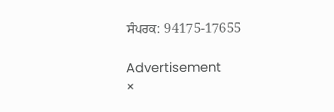ਸੰਪਰਕ: 94175-17655

Advertisement
×